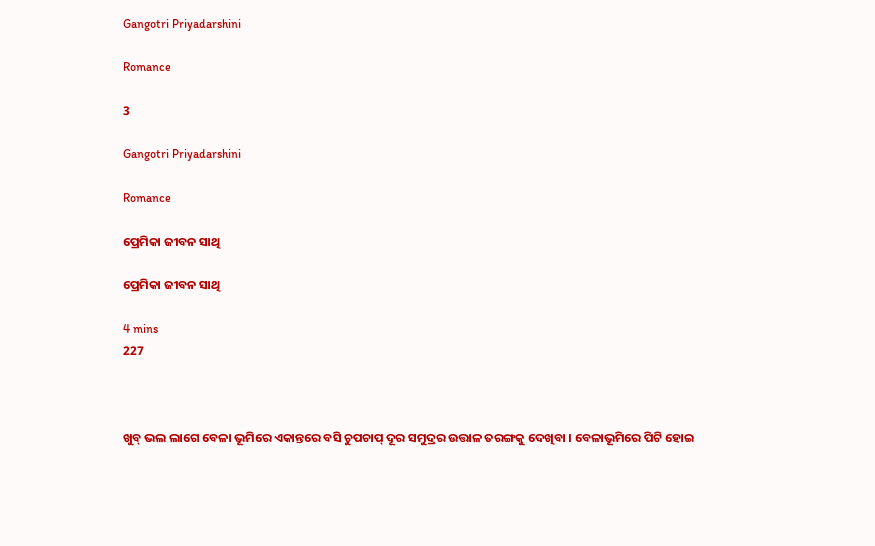Gangotri Priyadarshini

Romance

3

Gangotri Priyadarshini

Romance

ପ୍ରେମିକା ଜୀବନ ସାଥି

ପ୍ରେମିକା ଜୀବନ ସାଥି

4 mins
227



ଖୁବ୍ ଭଲ ଲାଗେ ବେଳା ଭୂମିରେ ଏକାନ୍ତରେ ବସି ଚୁପଚାପ୍ ଦୂର ସମୁଦ୍ରର ଉତ୍ତାଳ ତରଙ୍ଗକୁ ଦେଖିବା । ବେଳାଭୂମିରେ ପିଟି ହୋଇ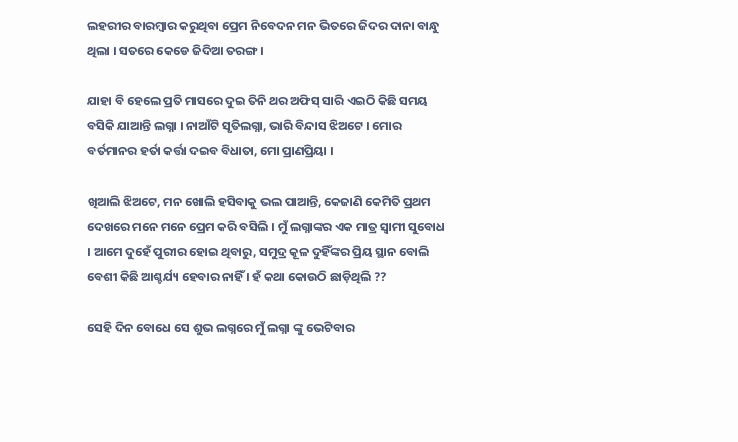ଲହରୀର ବାରମ୍ବାର କରୁଥିବା ପ୍ରେମ ନିବେଦନ ମନ ଭିତରେ ଜିଦର ଦାନା ବାନ୍ଧୁ ଥିଲା । ସତରେ କେଡେ ଜିଦିଆ ତରଙ୍ଗ ।

ଯାହା ବି ହେଲେ ପ୍ରତି ମାସରେ ଦୁଇ ତିନି ଥର ଅଫିସ୍ ସାରି ଏଇଠି କିଛି ସମୟ ବସିକି ଯାଆନ୍ତି ଲଗ୍ନା । ନାଆଁଟି ସୃତିଲଗ୍ନା, ଭାରି ବିନ୍ଦାସ ଝିଅଟେ । ମୋର ବର୍ତମାନର ହର୍ତା କର୍ତ୍ତା ଦଇବ ବିଧାତା, ମୋ ପ୍ରାଣପ୍ରିୟା ।

ଖିଆଲି ଝିଅଟେ, ମନ ଖୋଲି ହସିବାକୁ ଭଲ ପାଆନ୍ତି, କେଜାଣି କେମିତି ପ୍ରଥମ ଦେଖରେ ମନେ ମନେ ପ୍ରେମ କରି ବସିଲି । ମୁଁ ଲଗ୍ନାଙ୍କର ଏକ ମାତ୍ର ସ୍ବାମୀ ସୁବୋଧ । ଆମେ ଦୁହେଁ ପୁରୀର ହୋଇ ଥିବାରୁ, ସମୁଦ୍ର କୂଳ ଦୁହିଁଙ୍କର ପ୍ରିୟ ସ୍ଥାନ ବୋଲି ବେଶୀ କିଛି ଆଶ୍ଚର୍ଯ୍ୟ ହେବାର ନାହିଁ । ହଁ କଥା କୋଉଠି ଛାଡ଼ିଥିଲି ??

ସେହି ଦିନ ବୋଧେ ସେ ଶୁଭ ଲଗ୍ନରେ ମୁଁ ଲଗ୍ନା ଙ୍କୁ ଭେଟିବାର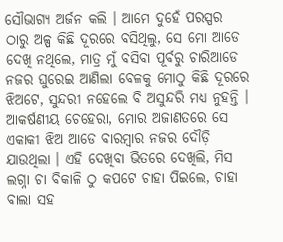ସୌଭାଗ୍ୟ ଅର୍ଜନ କଲି । ଆମେ ଦୁହେଁ ପରସ୍ପର ଠାରୁ ଅଳ୍ପ କିଛି ଦୂରରେ ବସିଥିଲୁ, ସେ ମୋ ଆଡେ ଦେଖି ନଥିଲେ, ମାତ୍ର ମୁଁ ବସିବା ପୂର୍ବରୁ ଚାରିଆଡେ ନଜର ଘୁରେଇ ଆଣିଲା ବେଳକୁ ମୋଠୁ କିଛି ଦୂରରେ ଝିଅଟେ, ସୁନ୍ଦରୀ ନହେଲେ ବି ଅସୁନ୍ଦରି ମଧ୍ୟ ନୁହନ୍ତି । ଆକର୍ଷଣୀୟ ଚେହେରା, ମୋର ଅଜାଣତରେ ସେ ଏକାକୀ ଝିଅ ଆଡେ ବାରମ୍ବାର ନଜର ଦୌଡ଼ି ଯାଉଥିଲା । ଏହି ଦେଖିବା ଭିତରେ ଦେଖିଲି, ମିସ ଲଗ୍ନା ଚା ବିକାଳି ଠୁ କପଟେ ଚାହା ପିଇଲେ, ଚାହା ବାଲା ସହ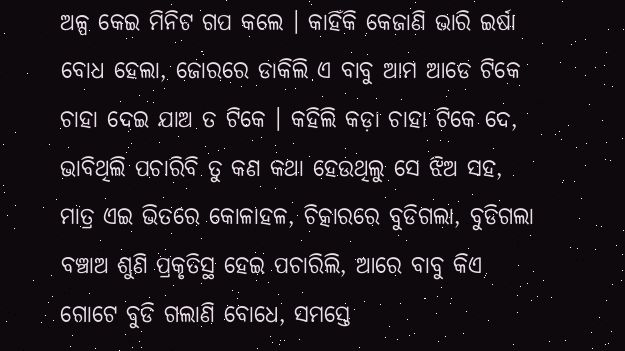ଅଳ୍ପ କେଇ ମିନିଟ ଗପ କଲେ । କାହିଁକି କେଜାଣି ଭାରି ଇର୍ଷା ବୋଧ ହେଲା, ଜୋରରେ ଡାକିଲି ଏ ବାବୁ ଆମ ଆଡେ ଟିକେ ଚାହା ଦେଇ ଯାଅ ତ ଟିକେ । କହିଲି କଡ଼ା ଚାହା ଟିକେ ଦେ, ଭାବିଥିଲି ପଚାରିବି ତୁ କଣ କଥା ହେଉଥିଲୁ ସେ ଝିଅ ସହ, ମାତ୍ର ଏଇ ଭିତରେ କୋଳାହଳ, ଚିତ୍କାରରେ ବୁଡିଗଲା, ବୁଡିଗଲା ବଞ୍ଚାଅ ଶୁଣି ପ୍ରକୃତିସ୍ଥ ହେଇ ପଚାରିଲି, ଆରେ ବାବୁ କିଏ ଗୋଟେ ବୁଡି ଗଲାଣି ବୋଧେ, ସମସ୍ତେ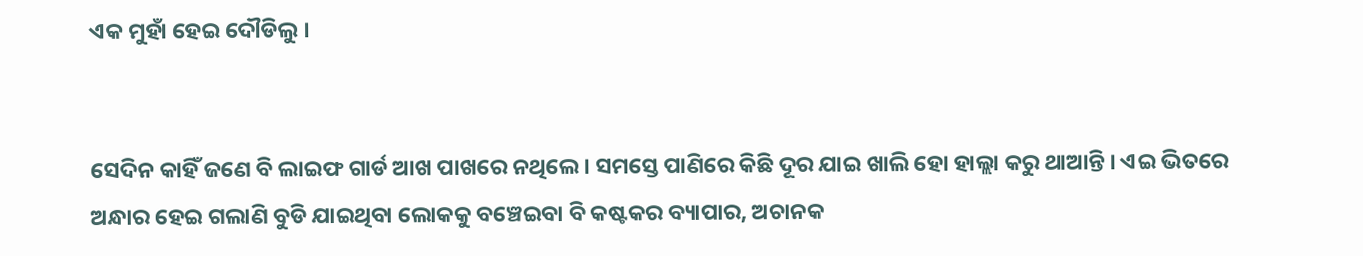ଏକ ମୁହାଁ ହେଇ ଦୌଡିଲୁ ।


ସେଦିନ କାହିଁ ଜଣେ ବି ଲାଇଫ ଗାର୍ଡ ଆଖ ପାଖରେ ନଥିଲେ । ସମସ୍ତେ ପାଣିରେ କିଛି ଦୂର ଯାଇ ଖାଲି ହୋ ହାଲ୍ଲା କରୁ ଥାଆନ୍ତି । ଏଇ ଭିତରେ ଅନ୍ଧାର ହେଇ ଗଲାଣି ବୁଡି ଯାଇଥିବା ଲୋକକୁ ବଞ୍ଚେଇବା ବି କଷ୍ଟକର ବ୍ୟାପାର, ଅଚାନକ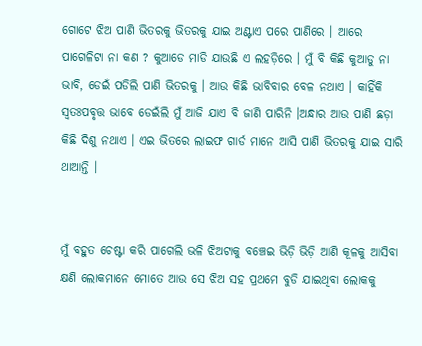ଗୋଟେ ଝିଅ ପାଣି ଭିତରକୁ ଭିତରକୁ ଯାଇ ଅଣ୍ଟାଏ ପରେ ପାଣିରେ । ଆରେ ପାଗେଳିଟା ନା କଣ ? କୁଆଡେ ମାଡି ଯାଉଛି ଏ ଲହଡ଼ିରେ । ମୁଁ ବି କିଛି କୁଆଡୁ ନା ଭାବି, ଡେଇଁ ପଡିଲି ପାଣି ଭିତରକୁ । ଆଉ କିଛି ଭାବିବାର ବେଳ ନଥାଏ । କାହିଁକି ସ୍ଵତଃପବୃତ୍ତ ଭାବେ ଡେଇଁଲି ମୁଁ ଆଜି ଯାଏ ବି ଜାଣି ପାରିନି ।ଅନ୍ଧାର ଆଉ ପାଣି ଛଡ଼ା କିଛି ଦିଶୁ ନଥାଏ । ଏଇ ଭିତରେ ଲାଇଫ ଗାର୍ଡ ମାନେ ଆସି ପାଣି ଭିତରକୁ ଯାଇ ସାରି ଥାଆନ୍ତି ।


ମୁଁ ବହୁତ ଚେଷ୍ଟା କରି ପାଗେଲି ଭଳି ଝିଅଟାକୁ ବଞ୍ଚେଇ ଭିଡ଼ି ଭିଡ଼ି ଆଣି କୂଳକୁ ଆସିବା କ୍ଷଣି ଲୋକମାନେ ମୋତେ ଆଉ ସେ ଝିଅ ସହ ପ୍ରଥମେ ବୁଡି ଯାଇଥିବା ଲୋକକୁ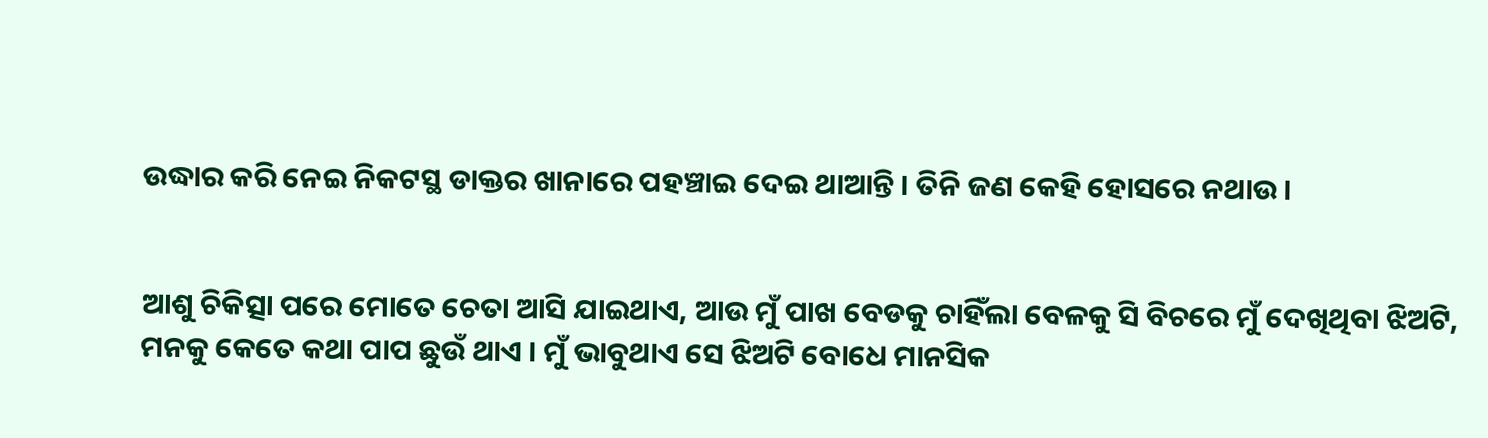ଉଦ୍ଧାର କରି ନେଇ ନିକଟସ୍ଥ ଡାକ୍ତର ଖାନାରେ ପହଞ୍ଚାଇ ଦେଇ ଥାଆନ୍ତି । ତିନି ଜଣ କେହି ହୋସରେ ନଥାଉ ।


ଆଶୁ ଚିକିତ୍ସା ପରେ ମୋତେ ଚେତା ଆସି ଯାଇଥାଏ, ଆଉ ମୁଁ ପାଖ ବେଡକୁ ଚାହିଁଲା ବେଳକୁ ସି ବିଚରେ ମୁଁ ଦେଖିଥିବା ଝିଅଟି, ମନକୁ କେତେ କଥା ପାପ ଛୁଉଁ ଥାଏ । ମୁଁ ଭାବୁଥାଏ ସେ ଝିଅଟି ବୋଧେ ମାନସିକ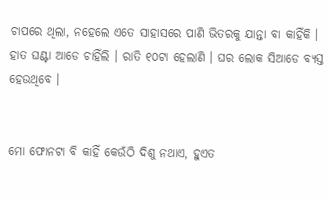ଚାପରେ ଥିଲା, ନହେଲେ ଏତେ ସାହାସରେ ପାଣି ଭିତରକୁ ଯାନ୍ତା ବା କାହିଁକି । ହାତ ଘଣ୍ଟା ଆଡେ ଚାହିଁଲି । ରାତି ୧୦ଟା ହେଲାଣି । ଘର ଲୋକ ସିଆଡେ ବ୍ୟସ୍ତ ହେଉଥିବେ ।


ମୋ ଫୋନଟା ବି କାହିଁ କେଉଁଠି ଦିଶୁ ନଥାଏ, ହୁଏତ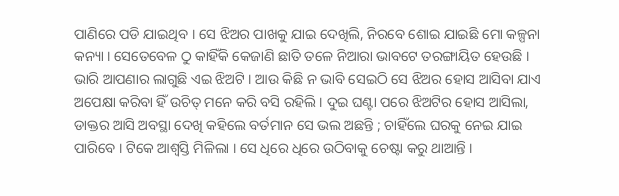ପାଣିରେ ପଡି ଯାଇଥିବ । ସେ ଝିଅର ପାଖକୁ ଯାଇ ଦେଖିଲି, ନିରବେ ଶୋଇ ଯାଇଛି ମୋ କଳ୍ପନା କନ୍ୟା । ସେତେବେଳ ଠୁ କାହିଁକି କେଜାଣି ଛାତି ତଳେ ନିଆରା ଭାବଟେ ତରଙ୍ଗାୟିତ ହେଉଛି । ଭାରି ଆପଣାର ଲାଗୁଛି ଏଇ ଝିଅଟି । ଆଉ କିଛି ନ ଭାବି ସେଇଠି ସେ ଝିଅର ହୋସ ଆସିବା ଯାଏ ଅପେକ୍ଷା କରିବା ହିଁ ଉଚିତ୍ ମନେ କରି ବସି ରହିଲି । ଦୁଇ ଘଣ୍ଟା ପରେ ଝିଅଟିର ହୋସ ଆସିଲା, ଡାକ୍ତର ଆସି ଅବସ୍ଥା ଦେଖି କହିଲେ ବର୍ତମାନ ସେ ଭଲ ଅଛନ୍ତି ; ଚାହିଁଲେ ଘରକୁ ନେଇ ଯାଇ ପାରିବେ । ଟିକେ ଆଶ୍ୱସ୍ତି ମିଳିଲା । ସେ ଧିରେ ଧିରେ ଉଠିବାକୁ ଚେଷ୍ଟା କରୁ ଥାଆନ୍ତି ।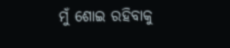ମୁଁ ଶୋଇ ରହିବାକୁ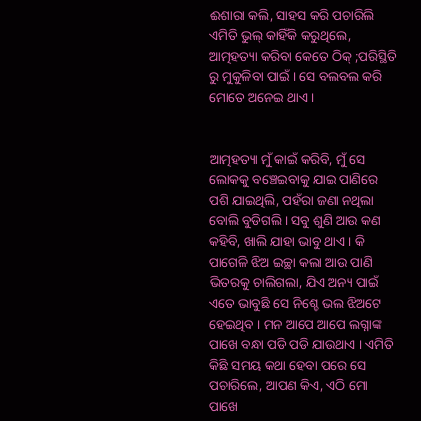ଈଶାରା କଲି, ସାହସ କରି ପଚାରିଲି ଏମିତି ଭୁଲ୍ କାହିଁକି କରୁଥିଲେ, ଆତ୍ମହତ୍ୟା କରିବା କେତେ ଠିକ୍ ;ପରିସ୍ଥିତି ରୁ ମୁକୁଳିବା ପାଇଁ । ସେ ବଲବଲ କରି ମୋତେ ଅନେଇ ଥାଏ ।


ଆତ୍ମହତ୍ୟା ମୁଁ କାଇଁ କରିବି, ମୁଁ ସେ ଲୋକକୁ ବଞ୍ଚେଇବାକୁ ଯାଇ ପାଣିରେ ପଶି ଯାଇଥିଲି, ପହଁରା ଜଣା ନଥିଲା ବୋଲି ବୁଡିଗଲି । ସବୁ ଶୁଣି ଆଉ କଣ କହିବି, ଖାଲି ଯାହା ଭାବୁ ଥାଏ । କି ପାଗେଳି ଝିଅ ଇଚ୍ଛା କଲା ଆଉ ପାଣି ଭିତରକୁ ଚାଲିଗଲା, ଯିଏ ଅନ୍ୟ ପାଇଁ ଏତେ ଭାବୁଛି ସେ ନିଶ୍ଚେ ଭଲ ଝିଅଟେ ହେଇଥିବ । ମନ ଆପେ ଆପେ ଲଗ୍ନାଙ୍କ ପାଖେ ବନ୍ଧା ପଡି ପଡି ଯାଉଥାଏ । ଏମିତି କିଛି ସମୟ କଥା ହେବା ପରେ ସେ ପଚାରିଲେ, ଆପଣ କିଏ, ଏଠି ମୋ ପାଖେ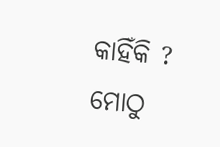କାହିଁକି ? ମୋଠୁ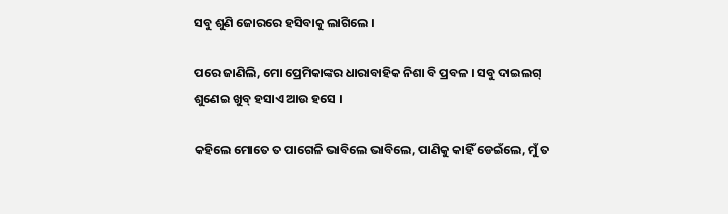ସବୁ ଶୁଣି ଜୋରରେ ହସିବାକୁ ଲାଗିଲେ ।

ପରେ ଜାଣିଲି, ମୋ ପ୍ରେମିକାଙ୍କର ଧାରାବାହିକ ନିଶା ବି ପ୍ରବଳ । ସବୁ ଦାଇଲଗ୍ ଶୁଣେଇ ଖୁବ୍ ହସାଏ ଆଉ ହସେ ।

କହିଲେ ମୋତେ ତ ପାଗେଳି ଭାବିଲେ ଭାବିଲେ, ପାଣିକୁ କାହିଁ ଡେଇଁଲେ, ମୁଁ ତ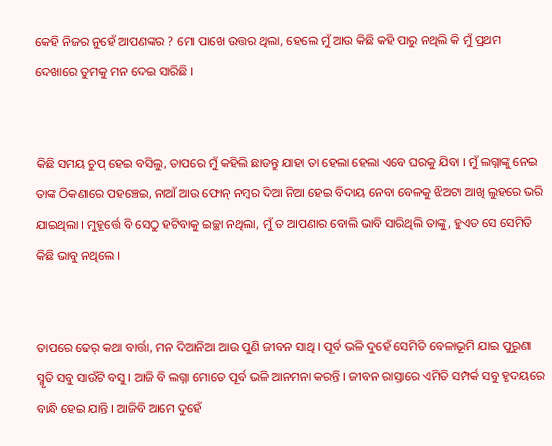କେହି ନିଜର ନୁହେଁ ଆପଣଙ୍କର ? ମୋ ପାଖେ ଉତ୍ତର ଥିଲା, ହେଲେ ମୁଁ ଆଉ କିଛି କହି ପାରୁ ନଥିଲି କି ମୁଁ ପ୍ରଥମ ଦେଖାରେ ତୁମକୁ ମନ ଦେଇ ସାରିଛି ।


କିଛି ସମୟ ଚୁପ୍ ହେଇ ବସିଲୁ, ତାପରେ ମୁଁ କହିଲି ଛାଡନ୍ତୁ ଯାହା ତା ହେଲା ହେଲା ଏବେ ଘରକୁ ଯିବା । ମୁଁ ଲଗ୍ନାଙ୍କୁ ନେଇ ତାଙ୍କ ଠିକଣାରେ ପହଞ୍ଚେଇ, ନାଆଁ ଆଉ ଫୋନ୍ ନମ୍ବର ଦିଆ ନିଆ ହେଇ ବିଦାୟ ନେବା ବେଳକୁ ଝିଅଟା ଆଖି ଲୁହରେ ଭରି ଯାଇଥିଲା । ମୁହୂର୍ତ୍ତେ ବି ସେଠୁ ହଟିବାକୁ ଇଚ୍ଛା ନଥିଲା, ମୁଁ ତ ଆପଣାର ବୋଲି ଭାବି ସାରିଥିଲି ତାଙ୍କୁ, ହୁଏତ ସେ ସେମିତି କିଛି ଭାବୁ ନଥିଲେ ।


ତାପରେ ଢେର୍ କଥା ବାର୍ତ୍ତା, ମନ ଦିଆନିଆ ଆଉ ପୁଣି ଜୀବନ ସାଥି । ପୂର୍ବ ଭଳି ଦୁହେଁ ସେମିତି ବେଳାଭୂମି ଯାଇ ପୁରୁଣା ସ୍ମୃତି ସବୁ ସାଉଁଟି ବସୁ । ଆଜି ବି ଲଗ୍ନା ମୋତେ ପୂର୍ବ ଭଳି ଆନମନା କରନ୍ତି । ଜୀବନ ରାସ୍ତାରେ ଏମିତି ସମ୍ପର୍କ ସବୁ ହୃଦୟରେ ବାନ୍ଧି ହେଇ ଯାନ୍ତି । ଆଜିବି ଆମେ ଦୁହେଁ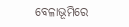ବେଳାଭୂମିରେ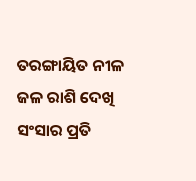ତରଙ୍ଗାୟିତ ନୀଳ ଜଳ ରାଶି ଦେଖି ସଂସାର ପ୍ରତି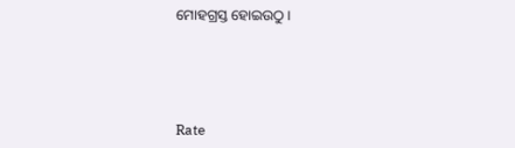ମୋହଗ୍ରସ୍ତ ହୋଇଉଠୁ ।




Rate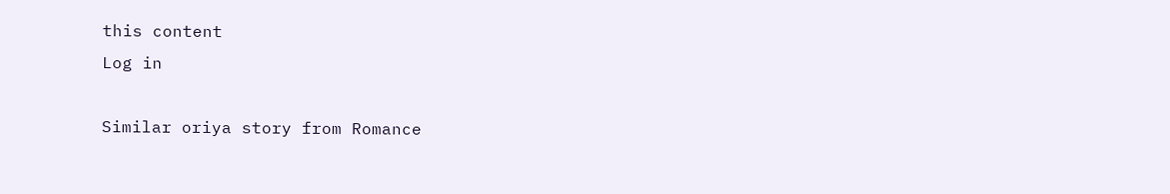this content
Log in

Similar oriya story from Romance